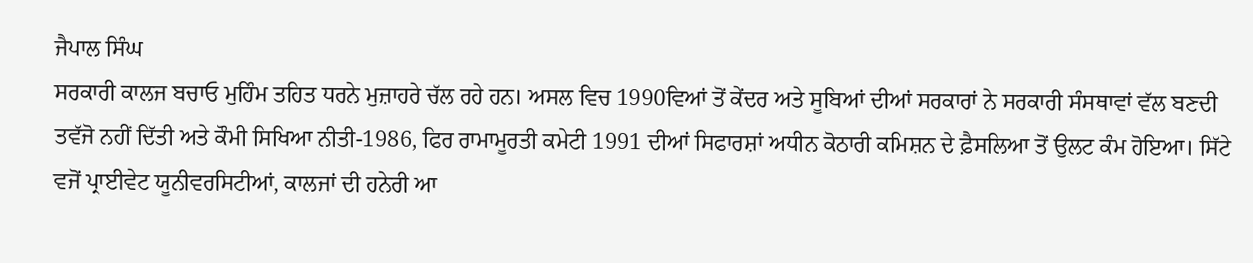ਜੈਪਾਲ ਸਿੰਘ
ਸਰਕਾਰੀ ਕਾਲਜ ਬਚਾਓ ਮੁਹਿੰਮ ਤਹਿਤ ਧਰਨੇ ਮੁਜ਼ਾਹਰੇ ਚੱਲ ਰਹੇ ਹਨ। ਅਸਲ ਵਿਚ 1990ਵਿਆਂ ਤੋਂ ਕੇਂਦਰ ਅਤੇ ਸੂਬਿਆਂ ਦੀਆਂ ਸਰਕਾਰਾਂ ਨੇ ਸਰਕਾਰੀ ਸੰਸਥਾਵਾਂ ਵੱਲ ਬਣਦੀ ਤਵੱਜੋ ਨਹੀਂ ਦਿੱਤੀ ਅਤੇ ਕੌਮੀ ਸਿਖਿਆ ਨੀਤੀ-1986, ਫਿਰ ਰਾਮਾਮੂਰਤੀ ਕਮੇਟੀ 1991 ਦੀਆਂ ਸਿਫਾਰਸ਼ਾਂ ਅਧੀਨ ਕੋਠਾਰੀ ਕਮਿਸ਼ਨ ਦੇ ਫ਼ੈਸਲਿਆ ਤੋਂ ਉਲਟ ਕੰਮ ਹੋਇਆ। ਸਿੱਟੇ ਵਜੋਂ ਪ੍ਰਾਈਵੇਟ ਯੂਨੀਵਰਸਿਟੀਆਂ, ਕਾਲਜਾਂ ਦੀ ਹਨੇਰੀ ਆ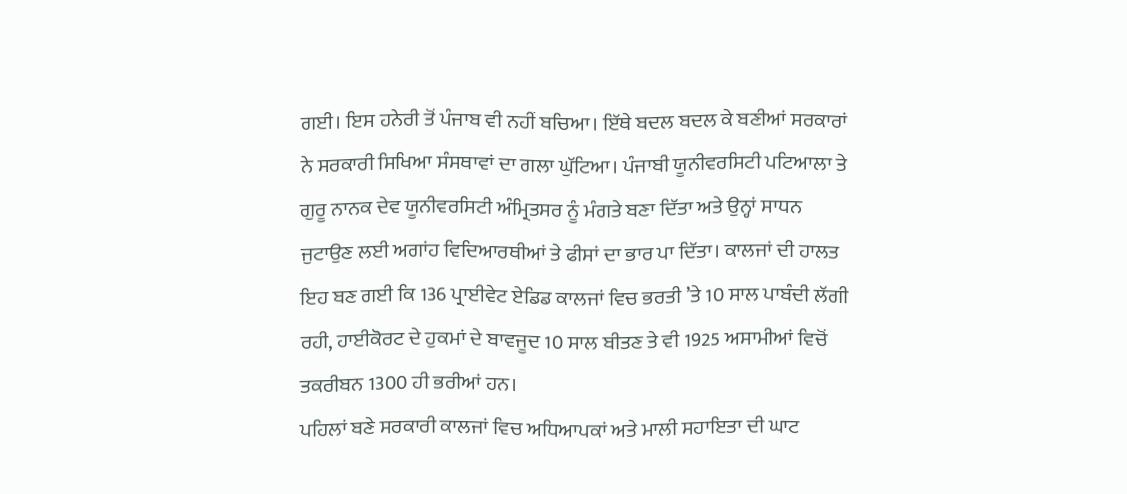ਗਈ। ਇਸ ਹਨੇਰੀ ਤੋਂ ਪੰਜਾਬ ਵੀ ਨਹੀਂ ਬਚਿਆ। ਇੱਥੇ ਬਦਲ ਬਦਲ ਕੇ ਬਣੀਆਂ ਸਰਕਾਰਾਂ ਨੇ ਸਰਕਾਰੀ ਸਿਖਿਆ ਸੰਸਥਾਵਾਂ ਦਾ ਗਲਾ ਘੁੱਟਿਆ। ਪੰਜਾਬੀ ਯੂਨੀਵਰਸਿਟੀ ਪਟਿਆਲਾ ਤੇ ਗੁਰੂ ਨਾਨਕ ਦੇਵ ਯੂਨੀਵਰਸਿਟੀ ਅੰਮ੍ਰਿਤਸਰ ਨੂੰ ਮੰਗਤੇ ਬਣਾ ਦਿੱਤਾ ਅਤੇ ਉਨ੍ਹਾਂ ਸਾਧਨ ਜੁਟਾਉਣ ਲਈ ਅਗਾਂਹ ਵਿਦਿਆਰਥੀਆਂ ਤੇ ਫੀਸਾਂ ਦਾ ਭਾਰ ਪਾ ਦਿੱਤਾ। ਕਾਲਜਾਂ ਦੀ ਹਾਲਤ ਇਹ ਬਣ ਗਈ ਕਿ 136 ਪ੍ਰਾਈਵੇਟ ਏਡਿਡ ਕਾਲਜਾਂ ਵਿਚ ਭਰਤੀ ’ਤੇ 10 ਸਾਲ ਪਾਬੰਦੀ ਲੱਗੀ ਰਹੀ, ਹਾਈਕੋਰਟ ਦੇ ਹੁਕਮਾਂ ਦੇ ਬਾਵਜੂਦ 10 ਸਾਲ ਬੀਤਣ ਤੇ ਵੀ 1925 ਅਸਾਮੀਆਂ ਵਿਚੋਂ ਤਕਰੀਬਨ 1300 ਹੀ ਭਰੀਆਂ ਹਨ।
ਪਹਿਲਾਂ ਬਣੇ ਸਰਕਾਰੀ ਕਾਲਜਾਂ ਵਿਚ ਅਧਿਆਪਕਾਂ ਅਤੇ ਮਾਲੀ ਸਹਾਇਤਾ ਦੀ ਘਾਟ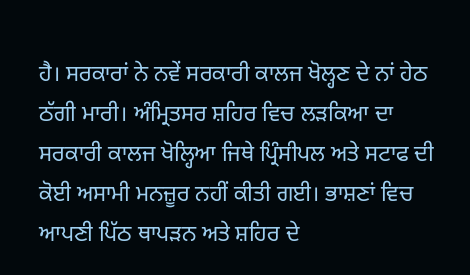ਹੈ। ਸਰਕਾਰਾਂ ਨੇ ਨਵੇਂ ਸਰਕਾਰੀ ਕਾਲਜ ਖੋਲ੍ਹਣ ਦੇ ਨਾਂ ਹੇਠ ਠੱਗੀ ਮਾਰੀ। ਅੰਮ੍ਰਿਤਸਰ ਸ਼ਹਿਰ ਵਿਚ ਲੜਕਿਆ ਦਾ ਸਰਕਾਰੀ ਕਾਲਜ ਖੋਲ੍ਹਿਆ ਜਿਥੇ ਪ੍ਰਿੰਸੀਪਲ ਅਤੇ ਸਟਾਫ ਦੀ ਕੋਈ ਅਸਾਮੀ ਮਨਜ਼ੂਰ ਨਹੀਂ ਕੀਤੀ ਗਈ। ਭਾਸ਼ਣਾਂ ਵਿਚ ਆਪਣੀ ਪਿੱਠ ਥਾਪੜਨ ਅਤੇ ਸ਼ਹਿਰ ਦੇ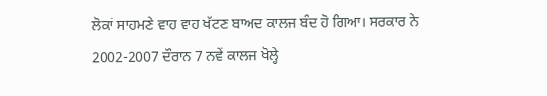ਲੋਕਾਂ ਸਾਹਮਣੇ ਵਾਹ ਵਾਹ ਖੱਟਣ ਬਾਅਦ ਕਾਲਜ ਬੰਦ ਹੋ ਗਿਆ। ਸਰਕਾਰ ਨੇ 2002-2007 ਦੌਰਾਨ 7 ਨਵੇਂ ਕਾਲਜ ਖੋਲ੍ਹੇ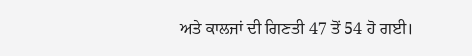ਅਤੇ ਕਾਲਜਾਂ ਦੀ ਗਿਣਤੀ 47 ਤੋਂ 54 ਹੋ ਗਈ।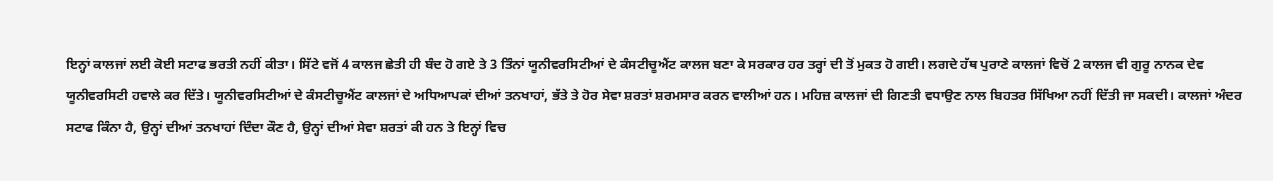ਇਨ੍ਹਾਂ ਕਾਲਜਾਂ ਲਈ ਕੋਈ ਸਟਾਫ ਭਰਤੀ ਨਹੀਂ ਕੀਤਾ। ਸਿੱਟੇ ਵਜੋਂ 4 ਕਾਲਜ ਛੇਤੀ ਹੀ ਬੰਦ ਹੋ ਗਏ ਤੇ 3 ਤਿੰਨਾਂ ਯੂਨੀਵਰਸਿਟੀਆਂ ਦੇ ਕੰਸਟੀਚੂਐਂਟ ਕਾਲਜ ਬਣਾ ਕੇ ਸਰਕਾਰ ਹਰ ਤਰ੍ਹਾਂ ਦੀ ਤੋਂ ਮੁਕਤ ਹੋ ਗਈ। ਲਗਦੇ ਹੱਥ ਪੁਰਾਣੇ ਕਾਲਜਾਂ ਵਿਚੋਂ 2 ਕਾਲਜ ਵੀ ਗੁਰੂ ਨਾਨਕ ਦੇਵ ਯੂਨੀਵਰਸਿਟੀ ਹਵਾਲੇ ਕਰ ਦਿੱਤੇ। ਯੂਨੀਵਰਸਿਟੀਆਂ ਦੇ ਕੰਸਟੀਚੂਐਂਟ ਕਾਲਜਾਂ ਦੇ ਅਧਿਆਪਕਾਂ ਦੀਆਂ ਤਨਖਾਹਾਂ, ਭੱਤੇ ਤੇ ਹੋਰ ਸੇਵਾ ਸ਼ਰਤਾਂ ਸ਼ਰਮਸਾਰ ਕਰਨ ਵਾਲੀਆਂ ਹਨ। ਮਹਿਜ਼ ਕਾਲਜਾਂ ਦੀ ਗਿਣਤੀ ਵਧਾਉਣ ਨਾਲ ਬਿਹਤਰ ਸਿੱਖਿਆ ਨਹੀਂ ਦਿੱਤੀ ਜਾ ਸਕਦੀ। ਕਾਲਜਾਂ ਅੰਦਰ ਸਟਾਫ ਕਿੰਨਾ ਹੈ, ਉਨ੍ਹਾਂ ਦੀਆਂ ਤਨਖਾਹਾਂ ਦਿੰਦਾ ਕੌਣ ਹੈ, ਉਨ੍ਹਾਂ ਦੀਆਂ ਸੇਵਾ ਸ਼ਰਤਾਂ ਕੀ ਹਨ ਤੇ ਇਨ੍ਹਾਂ ਵਿਚ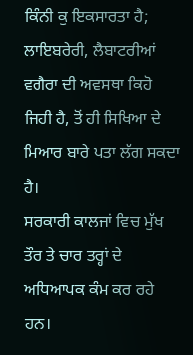ਕਿੰਨੀ ਕੁ ਇਕਸਾਰਤਾ ਹੈ; ਲਾਇਬਰੇਰੀ, ਲੈਬਾਟਰੀਆਂ ਵਗੈਰਾ ਦੀ ਅਵਸਥਾ ਕਿਹੋ ਜਿਹੀ ਹੈ, ਤੋਂ ਹੀ ਸਿਖਿਆ ਦੇ ਮਿਆਰ ਬਾਰੇ ਪਤਾ ਲੱਗ ਸਕਦਾ ਹੈ।
ਸਰਕਾਰੀ ਕਾਲਜਾਂ ਵਿਚ ਮੁੱਖ ਤੌਰ ਤੇ ਚਾਰ ਤਰ੍ਹਾਂ ਦੇ ਅਧਿਆਪਕ ਕੰਮ ਕਰ ਰਹੇ ਹਨ।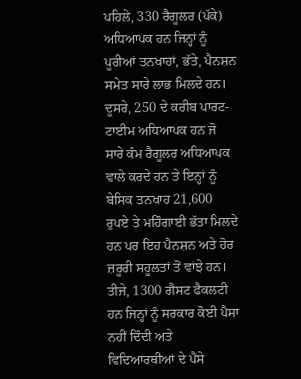ਪਹਿਲੇ, 330 ਰੈਗੂਲਰ (ਪੱਕੇ) ਅਧਿਆਪਕ ਹਨ ਜਿਨ੍ਹਾਂ ਨੂੰ ਪੂਰੀਆਂ ਤਨਖਾਹਾਂ, ਭੱਤੇ, ਪੈਨਸ਼ਨ ਸਮੇਤ ਸਾਰੇ ਲਾਭ ਮਿਲਦੇ ਹਨ। ਦੂਸਰੇ, 250 ਦੇ ਕਰੀਬ ਪਾਰਟ-ਟਾਈਮ ਅਧਿਆਪਕ ਹਨ ਜੋ ਸਾਰੇ ਕੰਮ ਰੈਗੂਲਰ ਅਧਿਆਪਕ ਵਾਲੇ ਕਰਦੇ ਹਨ ਤੇ ਇਨ੍ਹਾਂ ਨੂੰ ਬੇਸਿਕ ਤਨਖਾਹ 21,600 ਰੁਪਏ ਤੇ ਮਹਿੰਗਾਈ ਭੱਤਾ ਮਿਲਦੇ ਹਨ ਪਰ ਇਹ ਪੈਨਸ਼ਨ ਅਤੇ ਹੋਰ ਜ਼ਰੂਰੀ ਸਹੂਲਤਾਂ ਤੋਂ ਵਾਂਝੇ ਹਨ। ਤੀਜੇ, 1300 ਗੈਸਟ ਫੈਕਲਟੀ ਹਨ ਜਿਨ੍ਹਾਂ ਨੂੰ ਸਰਕਾਰ ਕੋਈ ਪੈਸਾ ਨਹੀਂ ਦਿੰਦੀ ਅਤੇ ਵਿਦਿਆਰਥੀਆਂ ਦੇ ਪੈਸੇ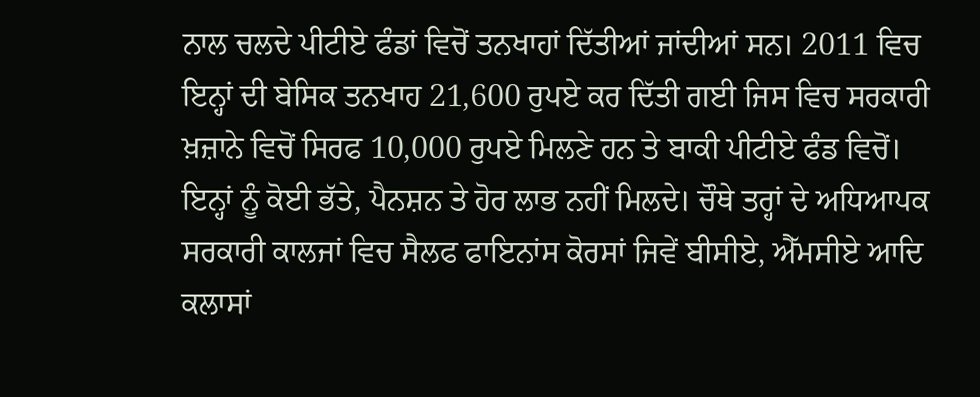ਨਾਲ ਚਲਦੇ ਪੀਟੀਏ ਫੰਡਾਂ ਵਿਚੋਂ ਤਨਖਾਹਾਂ ਦਿੱਤੀਆਂ ਜਾਂਦੀਆਂ ਸਨ। 2011 ਵਿਚ ਇਨ੍ਹਾਂ ਦੀ ਬੇਸਿਕ ਤਨਖਾਹ 21,600 ਰੁਪਏ ਕਰ ਦਿੱਤੀ ਗਈ ਜਿਸ ਵਿਚ ਸਰਕਾਰੀ ਖ਼ਜ਼ਾਨੇ ਵਿਚੋਂ ਸਿਰਫ 10,000 ਰੁਪਏ ਮਿਲਣੇ ਹਨ ਤੇ ਬਾਕੀ ਪੀਟੀਏ ਫੰਡ ਵਿਚੋਂ। ਇਨ੍ਹਾਂ ਨੂੰ ਕੋਈ ਭੱਤੇ, ਪੈਨਸ਼ਨ ਤੇ ਹੋਰ ਲਾਭ ਨਹੀਂ ਮਿਲਦੇ। ਚੌਥੇ ਤਰ੍ਹਾਂ ਦੇ ਅਧਿਆਪਕ ਸਰਕਾਰੀ ਕਾਲਜਾਂ ਵਿਚ ਸੈਲਫ ਫਾਇਨਾਂਸ ਕੋਰਸਾਂ ਜਿਵੇਂ ਬੀਸੀਏ, ਐੱਮਸੀਏ ਆਦਿ ਕਲਾਸਾਂ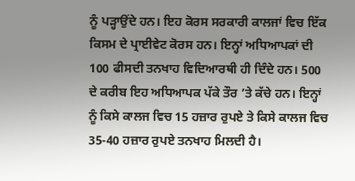ਨੂੰ ਪੜ੍ਹਾਉਂਦੇ ਹਨ। ਇਹ ਕੋਰਸ ਸਰਕਾਰੀ ਕਾਲਜਾਂ ਵਿਚ ਇੱਕ ਕਿਸਮ ਦੇ ਪ੍ਰਾਈਵੇਟ ਕੋਰਸ ਹਨ। ਇਨ੍ਹਾਂ ਅਧਿਆਪਕਾਂ ਦੀ 100 ਫੀਸਦੀ ਤਨਖਾਹ ਵਿਦਿਆਰਥੀ ਹੀ ਦਿੰਦੇ ਹਨ। 500 ਦੇ ਕਰੀਬ ਇਹ ਅਧਿਆਪਕ ਪੱਕੇ ਤੌਰ ’ਤੇ ਕੱਚੇ ਹਨ। ਇਨ੍ਹਾਂ ਨੂੰ ਕਿਸੇ ਕਾਲਜ ਵਿਚ 15 ਹਜ਼ਾਰ ਰੁਪਏ ਤੇ ਕਿਸੇ ਕਾਲਜ ਵਿਚ 35-40 ਹਜ਼ਾਰ ਰੁਪਏ ਤਨਖਾਹ ਮਿਲਦੀ ਹੈ।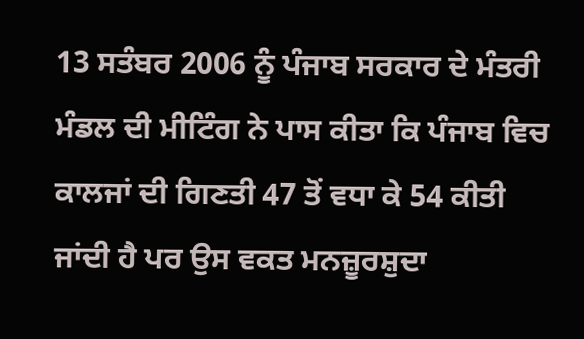13 ਸਤੰਬਰ 2006 ਨੂੰ ਪੰਜਾਬ ਸਰਕਾਰ ਦੇ ਮੰਤਰੀ ਮੰਡਲ ਦੀ ਮੀਟਿੰਗ ਨੇ ਪਾਸ ਕੀਤਾ ਕਿ ਪੰਜਾਬ ਵਿਚ ਕਾਲਜਾਂ ਦੀ ਗਿਣਤੀ 47 ਤੋਂ ਵਧਾ ਕੇ 54 ਕੀਤੀ ਜਾਂਦੀ ਹੈ ਪਰ ਉਸ ਵਕਤ ਮਨਜ਼ੂਰਸ਼ੁਦਾ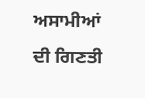ਅਸਾਮੀਆਂ ਦੀ ਗਿਣਤੀ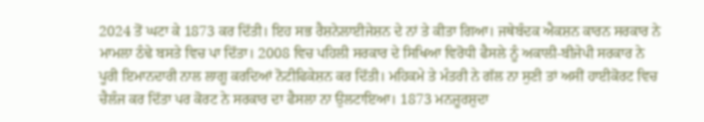2024 ਤੋਂ ਘਟਾ ਕੇ 1873 ਕਰ ਦਿੱਤੀ। ਇਹ ਸਭ ਰੈਸ਼ਨੇਲਾਈਜੇਸ਼ਨ ਦੇ ਨਾਂ ਤੇ ਕੀਤਾ ਗਿਆ। ਜਥੇਬੰਦਕ ਐਕਸ਼ਨ ਕਾਰਨ ਸਰਕਾਰ ਨੇ ਮਾਮਲਾ ਠੰਢੇ ਬਸਤੇ ਵਿਚ ਪਾ ਦਿੱਤਾ। 2008 ਵਿਚ ਪਹਿਲੀ ਸਰਕਾਰ ਦੇ ਸਿਖਿਆ ਵਿਰੋਧੀ ਫੈਸਲੇ ਨੂੰ ਅਕਾਲੀ-ਬੀਜੇਪੀ ਸਰਕਾਰ ਨੇ ਪੂਰੀ ਇਮਾਨਦਾਰੀ ਨਾਲ ਲਾਗੂ ਕਰਦਿਆਂ ਨੋਟੀਫਿਕੇਸ਼ਨ ਕਰ ਦਿੱਤੀ। ਮਹਿਕਮੇ ਤੇ ਮੰਤਰੀ ਨੇ ਗੱਲ ਨਾ ਸੁਣੀ ਤਾਂ ਅਸੀਂ ਹਾਈਕੋਰਟ ਵਿਚ ਚੈਲੰਜ ਕਰ ਦਿੱਤਾ ਪਰ ਕੋਰਟ ਨੇ ਸਰਕਾਰ ਦਾ ਫੈਸਲਾ ਨਾ ਉਲਟਾਇਆ। 1873 ਮਨਜ਼ੂਰਸ਼ੁਦਾ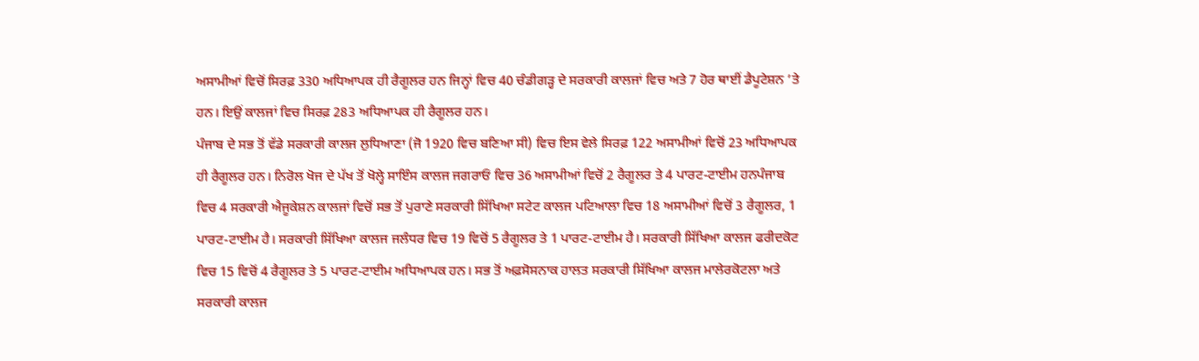ਅਸਾਮੀਆਂ ਵਿਚੋਂ ਸਿਰਫ਼ 330 ਅਧਿਆਪਕ ਹੀ ਰੈਗੂਲਰ ਹਨ ਜਿਨ੍ਹਾਂ ਵਿਚ 40 ਚੰਡੀਗੜ੍ਹ ਦੇ ਸਰਕਾਰੀ ਕਾਲਜਾਂ ਵਿਚ ਅਤੇ 7 ਹੋਰ ਥਾਈਂ ਡੈਪੂਟੇਸ਼ਨ ’ਤੇ ਹਨ। ਇਉਂ ਕਾਲਜਾਂ ਵਿਚ ਸਿਰਫ਼ 283 ਅਧਿਆਪਕ ਹੀ ਰੈਗੂਲਰ ਹਨ।
ਪੰਜਾਬ ਦੇ ਸਭ ਤੋਂ ਵੱਡੇ ਸਰਕਾਰੀ ਕਾਲਜ ਲੁਧਿਆਣਾ (ਜੋ 1920 ਵਿਚ ਬਣਿਆ ਸੀ) ਵਿਚ ਇਸ ਵੇਲੇ ਸਿਰਫ਼ 122 ਅਸਾਮੀਆਂ ਵਿਚੋਂ 23 ਅਧਿਆਪਕ ਹੀ ਰੈਗੂਲਰ ਹਨ। ਨਿਰੋਲ ਖੋਜ ਦੇ ਪੱਖ ਤੋਂ ਖੋਲ੍ਹੇ ਸਾਇੰਸ ਕਾਲਜ ਜਗਰਾਓਂ ਵਿਚ 36 ਅਸਾਮੀਆਂ ਵਿਚੋਂ 2 ਰੈਗੂਲਰ ਤੇ 4 ਪਾਰਟ-ਟਾਈਮ ਹਨਪੰਜਾਬ ਵਿਚ 4 ਸਰਕਾਰੀ ਐਜੂਕੇਸ਼ਨ ਕਾਲਜਾਂ ਵਿਚੋਂ ਸਭ ਤੋਂ ਪੁਰਾਣੇ ਸਰਕਾਰੀ ਸਿੱਖਿਆ ਸਟੇਟ ਕਾਲਜ ਪਟਿਆਲਾ ਵਿਚ 18 ਅਸਾਮੀਆਂ ਵਿਚੋਂ 3 ਰੈਗੂਲਰ, 1 ਪਾਰਟ-ਟਾਈਮ ਹੈ। ਸਰਕਾਰੀ ਸਿੱਖਿਆ ਕਾਲਜ ਜਲੰਧਰ ਵਿਚ 19 ਵਿਚੋਂ 5 ਰੈਗੂਲਰ ਤੇ 1 ਪਾਰਟ-ਟਾਈਮ ਹੈ। ਸਰਕਾਰੀ ਸਿੱਖਿਆ ਕਾਲਜ ਫਰੀਦਕੋਟ ਵਿਚ 15 ਵਿਚੋਂ 4 ਰੈਗੂਲਰ ਤੇ 5 ਪਾਰਟ-ਟਾਈਮ ਅਧਿਆਪਕ ਹਨ। ਸਭ ਤੋਂ ਅਫ਼ਸੋਸਨਾਕ ਹਾਲਤ ਸਰਕਾਰੀ ਸਿੱਖਿਆ ਕਾਲਜ ਮਾਲੇਰਕੋਟਲਾ ਅਤੇ ਸਰਕਾਰੀ ਕਾਲਜ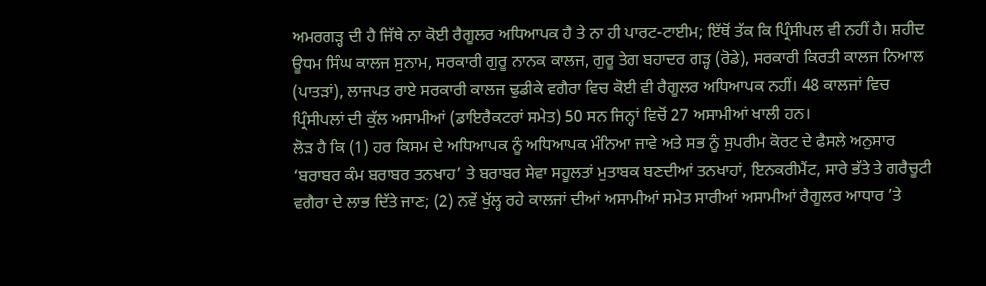ਅਮਰਗੜ੍ਹ ਦੀ ਹੈ ਜਿੱਥੇ ਨਾ ਕੋਈ ਰੈਗੂਲਰ ਅਧਿਆਪਕ ਹੈ ਤੇ ਨਾ ਹੀ ਪਾਰਟ-ਟਾਈਮ; ਇੱਥੋਂ ਤੱਕ ਕਿ ਪ੍ਰਿੰਸੀਪਲ ਵੀ ਨਹੀਂ ਹੈ। ਸ਼ਹੀਦ ਊਧਮ ਸਿੰਘ ਕਾਲਜ ਸੁਨਾਮ, ਸਰਕਾਰੀ ਗੁਰੂ ਨਾਨਕ ਕਾਲਜ, ਗੁਰੂ ਤੇਗ ਬਹਾਦਰ ਗੜ੍ਹ (ਰੋਡੇ), ਸਰਕਾਰੀ ਕਿਰਤੀ ਕਾਲਜ ਨਿਆਲ (ਪਾਤੜਾਂ), ਲਾਜਪਤ ਰਾਏ ਸਰਕਾਰੀ ਕਾਲਜ ਢੁਡੀਕੇ ਵਗੈਰਾ ਵਿਚ ਕੋਈ ਵੀ ਰੈਗੂਲਰ ਅਧਿਆਪਕ ਨਹੀਂ। 48 ਕਾਲਜਾਂ ਵਿਚ ਪ੍ਰਿੰਸੀਪਲਾਂ ਦੀ ਕੁੱਲ ਅਸਾਮੀਆਂ (ਡਾਇਰੈਕਟਰਾਂ ਸਮੇਤ) 50 ਸਨ ਜਿਨ੍ਹਾਂ ਵਿਚੋਂ 27 ਅਸਾਮੀਆਂ ਖਾਲੀ ਹਨ।
ਲੋੜ ਹੈ ਕਿ (1) ਹਰ ਕਿਸਮ ਦੇ ਅਧਿਆਪਕ ਨੂੰ ਅਧਿਆਪਕ ਮੰਨਿਆ ਜਾਵੇ ਅਤੇ ਸਭ ਨੂੰ ਸੁਪਰੀਮ ਕੋਰਟ ਦੇ ਫੈਸਲੇ ਅਨੁਸਾਰ ‘ਬਰਾਬਰ ਕੰਮ ਬਰਾਬਰ ਤਨਖਾਹ’ ਤੇ ਬਰਾਬਰ ਸੇਵਾ ਸਹੂਲਤਾਂ ਮੁਤਾਬਕ ਬਣਦੀਆਂ ਤਨਖਾਹਾਂ, ਇਨਕਰੀਮੈਂਟ, ਸਾਰੇ ਭੱਤੇ ਤੇ ਗਰੈਚੂਟੀ ਵਗੈਰਾ ਦੇ ਲਾਭ ਦਿੱਤੇ ਜਾਣ; (2) ਨਵੇਂ ਖੁੱਲ੍ਹ ਰਹੇ ਕਾਲਜਾਂ ਦੀਆਂ ਅਸਾਮੀਆਂ ਸਮੇਤ ਸਾਰੀਆਂ ਅਸਾਮੀਆਂ ਰੈਗੂਲਰ ਆਧਾਰ ’ਤੇ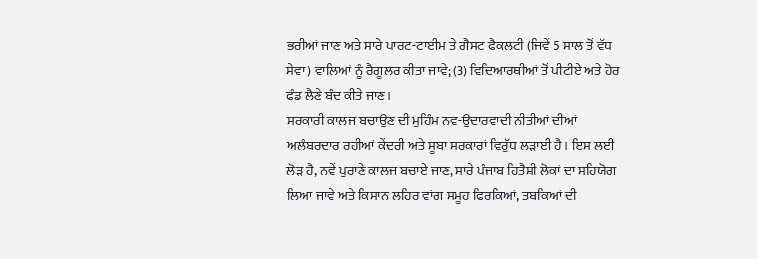ਭਰੀਆਂ ਜਾਣ ਅਤੇ ਸਾਰੇ ਪਾਰਟ-ਟਾਈਮ ਤੇ ਗੈਸਟ ਫੈਕਲਟੀ (ਜਿਵੇਂ 5 ਸਾਲ ਤੋਂ ਵੱਧ ਸੇਵਾ) ਵਾਲਿਆਂ ਨੂੰ ਰੈਗੂਲਰ ਕੀਤਾ ਜਾਵੇ; (3) ਵਿਦਿਆਰਥੀਆਂ ਤੋਂ ਪੀਟੀਏ ਅਤੇ ਹੋਰ ਫੰਡ ਲੈਣੇ ਬੰਦ ਕੀਤੇ ਜਾਣ।
ਸਰਕਾਰੀ ਕਾਲਜ ਬਚਾਉਣ ਦੀ ਮੁਹਿੰਮ ਨਵ-ਉਦਾਰਵਾਦੀ ਨੀਤੀਆਂ ਦੀਆਂ ਅਲੰਬਰਦਾਰ ਰਹੀਆਂ ਕੇਂਦਰੀ ਅਤੇ ਸੂਬਾ ਸਰਕਾਰਾਂ ਵਿਰੁੱਧ ਲੜਾਈ ਹੈ। ਇਸ ਲਈ ਲੋੜ ਹੈ, ਨਵੇਂ ਪੁਰਾਣੇ ਕਾਲਜ ਬਚਾਏ ਜਾਣ, ਸਾਰੇ ਪੰਜਾਬ ਹਿਤੈਸ਼ੀ ਲੋਕਾਂ ਦਾ ਸਹਿਯੋਗ ਲਿਆ ਜਾਵੇ ਅਤੇ ਕਿਸਾਨ ਲਹਿਰ ਵਾਂਗ ਸਮੂਹ ਫਿਰਕਿਆਂ, ਤਬਕਿਆਂ ਦੀ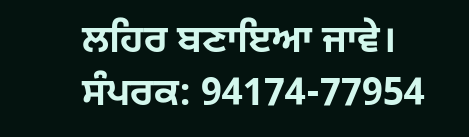ਲਹਿਰ ਬਣਾਇਆ ਜਾਵੇ।
ਸੰਪਰਕ: 94174-77954